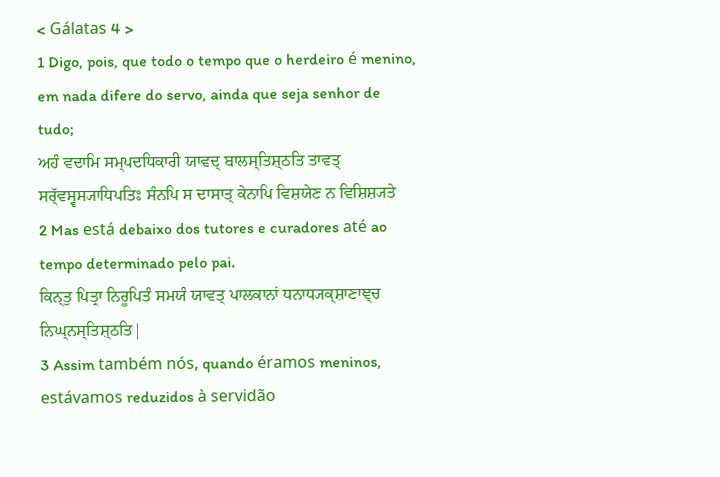< Gálatas 4 >
1 Digo, pois, que todo o tempo que o herdeiro é menino, em nada difere do servo, ainda que seja senhor de tudo;
ਅਹੰ ਵਦਾਮਿ ਸਮ੍ਪਦਧਿਕਾਰੀ ਯਾਵਦ੍ ਬਾਲਸ੍ਤਿਸ਼੍ਠਤਿ ਤਾਵਤ੍ ਸਰ੍ੱਵਸ੍ਵਸ੍ਯਾਧਿਪਤਿਃ ਸੰਨਪਿ ਸ ਦਾਸਾਤ੍ ਕੇਨਾਪਿ ਵਿਸ਼ਯੇਣ ਨ ਵਿਸ਼ਿਸ਼੍ਯਤੇ
2 Mas está debaixo dos tutores e curadores até ao tempo determinado pelo pai.
ਕਿਨ੍ਤੁ ਪਿਤ੍ਰਾ ਨਿਰੂਪਿਤੰ ਸਮਯੰ ਯਾਵਤ੍ ਪਾਲਕਾਨਾਂ ਧਨਾਧ੍ਯਕ੍ਸ਼ਾਣਾਞ੍ਚ ਨਿਘ੍ਨਸ੍ਤਿਸ਼੍ਠਤਿ|
3 Assim também nós, quando éramos meninos, estávamos reduzidos à servidão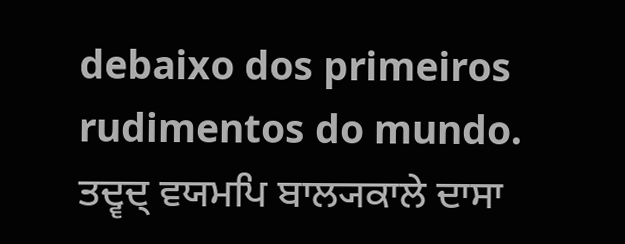debaixo dos primeiros rudimentos do mundo.
ਤਦ੍ਵਦ੍ ਵਯਮਪਿ ਬਾਲ੍ਯਕਾਲੇ ਦਾਸਾ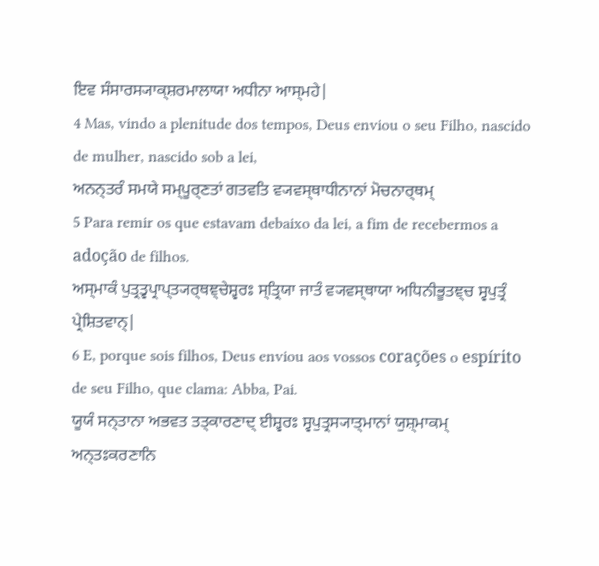ਇਵ ਸੰਸਾਰਸ੍ਯਾਕ੍ਸ਼ਰਮਾਲਾਯਾ ਅਧੀਨਾ ਆਸ੍ਮਹੇ|
4 Mas, vindo a plenitude dos tempos, Deus enviou o seu Filho, nascido de mulher, nascido sob a lei,
ਅਨਨ੍ਤਰੰ ਸਮਯੇ ਸਮ੍ਪੂਰ੍ਣਤਾਂ ਗਤਵਤਿ ਵ੍ਯਵਸ੍ਥਾਧੀਨਾਨਾਂ ਮੋਚਨਾਰ੍ਥਮ੍
5 Para remir os que estavam debaixo da lei, a fim de recebermos a adoção de filhos.
ਅਸ੍ਮਾਕੰ ਪੁਤ੍ਰਤ੍ਵਪ੍ਰਾਪ੍ਤ੍ਯਰ੍ਥਞ੍ਚੇਸ਼੍ਵਰਃ ਸ੍ਤ੍ਰਿਯਾ ਜਾਤੰ ਵ੍ਯਵਸ੍ਥਾਯਾ ਅਧਿਨੀਭੂਤਞ੍ਚ ਸ੍ਵਪੁਤ੍ਰੰ ਪ੍ਰੇਸ਼ਿਤਵਾਨ੍|
6 E, porque sois filhos, Deus enviou aos vossos corações o espírito de seu Filho, que clama: Abba, Pai.
ਯੂਯੰ ਸਨ੍ਤਾਨਾ ਅਭਵਤ ਤਤ੍ਕਾਰਣਾਦ੍ ਈਸ਼੍ਵਰਃ ਸ੍ਵਪੁਤ੍ਰਸ੍ਯਾਤ੍ਮਾਨਾਂ ਯੁਸ਼੍ਮਾਕਮ੍ ਅਨ੍ਤਃਕਰਣਾਨਿ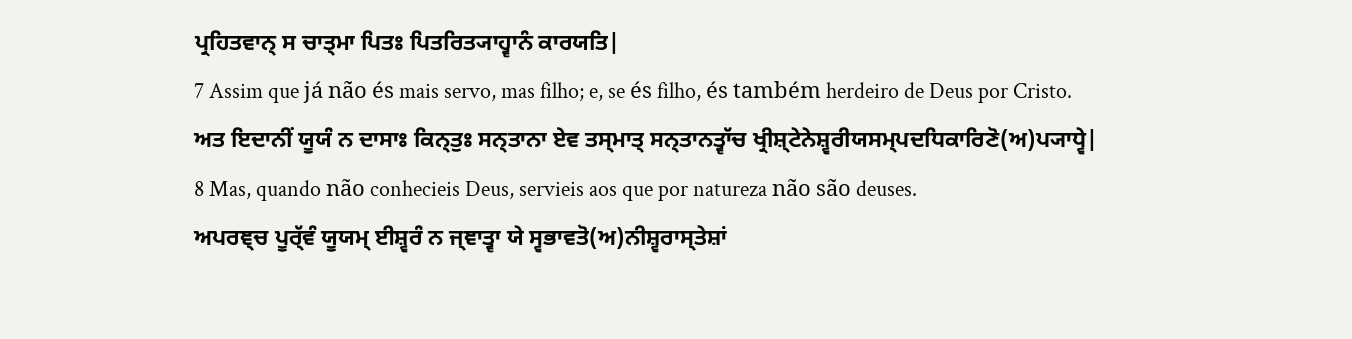ਪ੍ਰਹਿਤਵਾਨ੍ ਸ ਚਾਤ੍ਮਾ ਪਿਤਃ ਪਿਤਰਿਤ੍ਯਾਹ੍ਵਾਨੰ ਕਾਰਯਤਿ|
7 Assim que já não és mais servo, mas filho; e, se és filho, és também herdeiro de Deus por Cristo.
ਅਤ ਇਦਾਨੀਂ ਯੂਯੰ ਨ ਦਾਸਾਃ ਕਿਨ੍ਤੁਃ ਸਨ੍ਤਾਨਾ ਏਵ ਤਸ੍ਮਾਤ੍ ਸਨ੍ਤਾਨਤ੍ਵਾੱਚ ਖ੍ਰੀਸ਼੍ਟੇਨੇਸ਼੍ਵਰੀਯਸਮ੍ਪਦਧਿਕਾਰਿਣੋ(ਅ)ਪ੍ਯਾਧ੍ਵੇ|
8 Mas, quando não conhecieis Deus, servieis aos que por natureza não são deuses.
ਅਪਰਞ੍ਚ ਪੂਰ੍ੱਵੰ ਯੂਯਮ੍ ਈਸ਼੍ਵਰੰ ਨ ਜ੍ਞਾਤ੍ਵਾ ਯੇ ਸ੍ਵਭਾਵਤੋ(ਅ)ਨੀਸ਼੍ਵਰਾਸ੍ਤੇਸ਼ਾਂ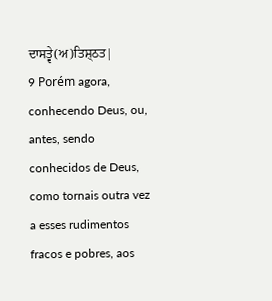ਦਾਸਤ੍ਵੇ(ਅ)ਤਿਸ਼੍ਠਤ|
9 Porém agora, conhecendo Deus, ou, antes, sendo conhecidos de Deus, como tornais outra vez a esses rudimentos fracos e pobres, aos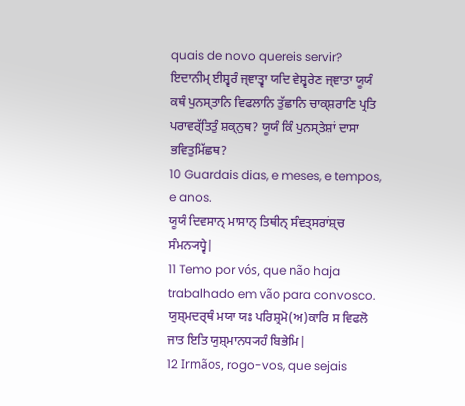quais de novo quereis servir?
ਇਦਾਨੀਮ੍ ਈਸ਼੍ਵਰੰ ਜ੍ਞਾਤ੍ਵਾ ਯਦਿ ਵੇਸ਼੍ਵਰੇਣ ਜ੍ਞਾਤਾ ਯੂਯੰ ਕਥੰ ਪੁਨਸ੍ਤਾਨਿ ਵਿਫਲਾਨਿ ਤੁੱਛਾਨਿ ਚਾਕ੍ਸ਼ਰਾਣਿ ਪ੍ਰਤਿ ਪਰਾਵਰ੍ੱਤਿਤੁੰ ਸ਼ਕ੍ਨੁਥ? ਯੂਯੰ ਕਿੰ ਪੁਨਸ੍ਤੇਸ਼ਾਂ ਦਾਸਾ ਭਵਿਤੁਮਿੱਛਥ?
10 Guardais dias, e meses, e tempos, e anos.
ਯੂਯੰ ਦਿਵਸਾਨ੍ ਮਾਸਾਨ੍ ਤਿਥੀਨ੍ ਸੰਵਤ੍ਸਰਾਂਸ਼੍ਚ ਸੰਮਨ੍ਯਧ੍ਵੇ|
11 Temo por vós, que não haja trabalhado em vão para convosco.
ਯੁਸ਼੍ਮਦਰ੍ਥੰ ਮਯਾ ਯਃ ਪਰਿਸ਼੍ਰਮੋ(ਅ)ਕਾਰਿ ਸ ਵਿਫਲੋ ਜਾਤ ਇਤਿ ਯੁਸ਼੍ਮਾਨਧ੍ਯਹੰ ਬਿਭੇਮਿ|
12 Irmãos, rogo-vos, que sejais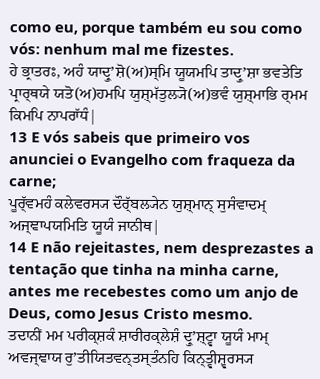como eu, porque também eu sou como vós: nenhum mal me fizestes.
ਹੇ ਭ੍ਰਾਤਰਃ, ਅਹੰ ਯਾਦ੍ਰੁʼਸ਼ੋ(ਅ)ਸ੍ਮਿ ਯੂਯਮਪਿ ਤਾਦ੍ਰੁʼਸ਼ਾ ਭਵਤੇਤਿ ਪ੍ਰਾਰ੍ਥਯੇ ਯਤੋ(ਅ)ਹਮਪਿ ਯੁਸ਼੍ਮੱਤੁਲ੍ਯੋ(ਅ)ਭਵੰ ਯੁਸ਼੍ਮਾਭਿ ਰ੍ਮਮ ਕਿਮਪਿ ਨਾਪਰਾੱਧੰ|
13 E vós sabeis que primeiro vos anunciei o Evangelho com fraqueza da carne;
ਪੂਰ੍ੱਵਮਹੰ ਕਲੇਵਰਸ੍ਯ ਦੌਰ੍ੱਬਲ੍ਯੇਨ ਯੁਸ਼੍ਮਾਨ੍ ਸੁਸੰਵਾਦਮ੍ ਅਜ੍ਞਾਪਯਮਿਤਿ ਯੂਯੰ ਜਾਨੀਥ|
14 E não rejeitastes, nem desprezastes a tentação que tinha na minha carne, antes me recebestes como um anjo de Deus, como Jesus Cristo mesmo.
ਤਦਾਨੀਂ ਮਮ ਪਰੀਕ੍ਸ਼ਕੰ ਸ਼ਾਰੀਰਕ੍ਲੇਸ਼ੰ ਦ੍ਰੁʼਸ਼੍ਟ੍ਵਾ ਯੂਯੰ ਮਾਮ੍ ਅਵਜ੍ਞਾਯ ਰੁʼਤੀਯਿਤਵਨ੍ਤਸ੍ਤੰਨਹਿ ਕਿਨ੍ਤ੍ਵੀਸ਼੍ਵਰਸ੍ਯ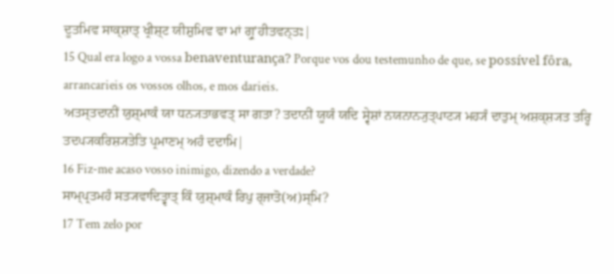ਦੂਤਮਿਵ ਸਾਕ੍ਸ਼ਾਤ੍ ਖ੍ਰੀਸ਼੍ਟ ਯੀਸ਼ੁਮਿਵ ਵਾ ਮਾਂ ਗ੍ਰੁʼਹੀਤਵਨ੍ਤਃ|
15 Qual era logo a vossa benaventurança? Porque vos dou testemunho de que, se possível fôra, arrancarieis os vossos olhos, e mos darieis.
ਅਤਸ੍ਤਦਾਨੀਂ ਯੁਸ਼੍ਮਾਕੰ ਯਾ ਧਨ੍ਯਤਾਭਵਤ੍ ਸਾ ਗਤਾ? ਤਦਾਨੀਂ ਯੂਯੰ ਯਦਿ ਸ੍ਵੇਸ਼ਾਂ ਨਯਨਾਨ੍ਯੁਤ੍ਪਾਟ੍ਯ ਮਹ੍ਯੰ ਦਾਤੁਮ੍ ਅਸ਼ਕ੍ਸ਼੍ਯਤ ਤਰ੍ਹਿ ਤਦਪ੍ਯਕਰਿਸ਼੍ਯਤੇਤਿ ਪ੍ਰਮਾਣਮ੍ ਅਹੰ ਦਦਾਮਿ|
16 Fiz-me acaso vosso inimigo, dizendo a verdade?
ਸਾਮ੍ਪ੍ਰਤਮਹੰ ਸਤ੍ਯਵਾਦਿਤ੍ਵਾਤ੍ ਕਿੰ ਯੁਸ਼੍ਮਾਕੰ ਰਿਪੁ ਰ੍ਜਾਤੋ(ਅ)ਸ੍ਮਿ?
17 Tem zelo por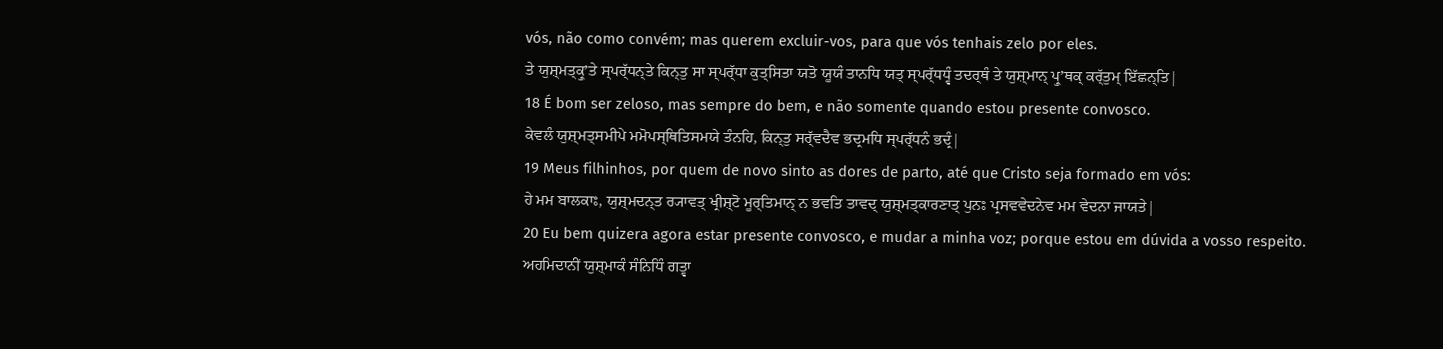vós, não como convém; mas querem excluir-vos, para que vós tenhais zelo por eles.
ਤੇ ਯੁਸ਼੍ਮਤ੍ਕ੍ਰੁʼਤੇ ਸ੍ਪਰ੍ੱਧਨ੍ਤੇ ਕਿਨ੍ਤੁ ਸਾ ਸ੍ਪਰ੍ੱਧਾ ਕੁਤ੍ਸਿਤਾ ਯਤੋ ਯੂਯੰ ਤਾਨਧਿ ਯਤ੍ ਸ੍ਪਰ੍ੱਧਧ੍ਵੰ ਤਦਰ੍ਥੰ ਤੇ ਯੁਸ਼੍ਮਾਨ੍ ਪ੍ਰੁʼਥਕ੍ ਕਰ੍ੱਤੁਮ੍ ਇੱਛਨ੍ਤਿ|
18 É bom ser zeloso, mas sempre do bem, e não somente quando estou presente convosco.
ਕੇਵਲੰ ਯੁਸ਼੍ਮਤ੍ਸਮੀਪੇ ਮਮੋਪਸ੍ਥਿਤਿਸਮਯੇ ਤੰਨਹਿ, ਕਿਨ੍ਤੁ ਸਰ੍ੱਵਦੈਵ ਭਦ੍ਰਮਧਿ ਸ੍ਪਰ੍ੱਧਨੰ ਭਦ੍ਰੰ|
19 Meus filhinhos, por quem de novo sinto as dores de parto, até que Cristo seja formado em vós:
ਹੇ ਮਮ ਬਾਲਕਾਃ, ਯੁਸ਼੍ਮਦਨ੍ਤ ਰ੍ਯਾਵਤ੍ ਖ੍ਰੀਸ਼੍ਟੋ ਮੂਰ੍ਤਿਮਾਨ੍ ਨ ਭਵਤਿ ਤਾਵਦ੍ ਯੁਸ਼੍ਮਤ੍ਕਾਰਣਾਤ੍ ਪੁਨਃ ਪ੍ਰਸਵਵੇਦਨੇਵ ਮਮ ਵੇਦਨਾ ਜਾਯਤੇ|
20 Eu bem quizera agora estar presente convosco, e mudar a minha voz; porque estou em dúvida a vosso respeito.
ਅਹਮਿਦਾਨੀਂ ਯੁਸ਼੍ਮਾਕੰ ਸੰਨਿਧਿੰ ਗਤ੍ਵਾ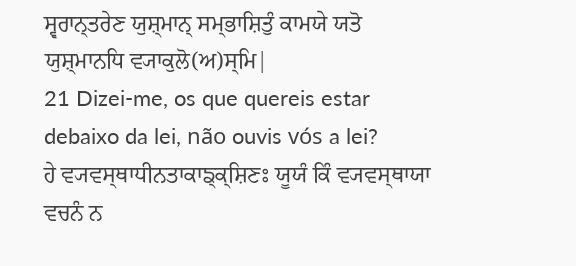ਸ੍ਵਰਾਨ੍ਤਰੇਣ ਯੁਸ਼੍ਮਾਨ੍ ਸਮ੍ਭਾਸ਼ਿਤੁੰ ਕਾਮਯੇ ਯਤੋ ਯੁਸ਼੍ਮਾਨਧਿ ਵ੍ਯਾਕੁਲੋ(ਅ)ਸ੍ਮਿ|
21 Dizei-me, os que quereis estar debaixo da lei, não ouvis vós a lei?
ਹੇ ਵ੍ਯਵਸ੍ਥਾਧੀਨਤਾਕਾਙ੍ਕ੍ਸ਼ਿਣਃ ਯੂਯੰ ਕਿੰ ਵ੍ਯਵਸ੍ਥਾਯਾ ਵਚਨੰ ਨ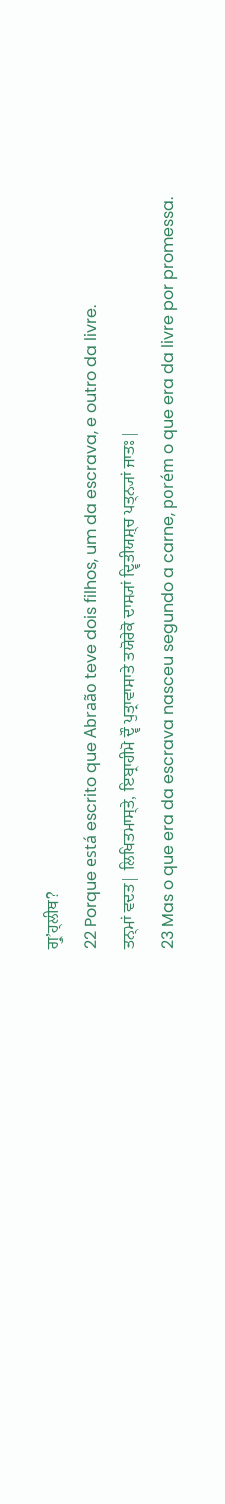ਗ੍ਰੁʼਹ੍ਲੀਥ?
22 Porque está escrito que Abraão teve dois filhos, um da escrava, e outro da livre.
ਤਨ੍ਮਾਂ ਵਦਤ| ਲਿਖਿਤਮਾਸ੍ਤੇ, ਇਬ੍ਰਾਹੀਮੋ ਦ੍ਵੌ ਪੁਤ੍ਰਾਵਾਸਾਤੇ ਤਯੋਰੇਕੋ ਦਾਸ੍ਯਾਂ ਦ੍ਵਿਤੀਯਸ਼੍ਚ ਪਤ੍ਨ੍ਯਾਂ ਜਾਤਃ|
23 Mas o que era da escrava nasceu segundo a carne, porém o que era da livre por promessa.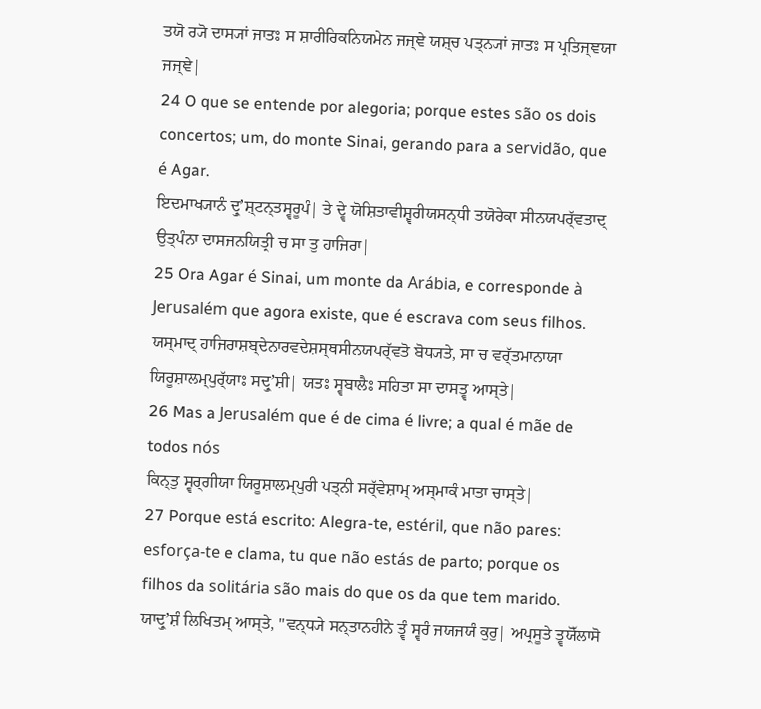ਤਯੋ ਰ੍ਯੋ ਦਾਸ੍ਯਾਂ ਜਾਤਃ ਸ ਸ਼ਾਰੀਰਿਕਨਿਯਮੇਨ ਜਜ੍ਞੇ ਯਸ਼੍ਚ ਪਤ੍ਨ੍ਯਾਂ ਜਾਤਃ ਸ ਪ੍ਰਤਿਜ੍ਞਯਾ ਜਜ੍ਞੇ|
24 O que se entende por alegoria; porque estes são os dois concertos; um, do monte Sinai, gerando para a servidão, que é Agar.
ਇਦਮਾਖ੍ਯਾਨੰ ਦ੍ਰੁʼਸ਼੍ਟਨ੍ਤਸ੍ਵਰੂਪੰ| ਤੇ ਦ੍ਵੇ ਯੋਸ਼ਿਤਾਵੀਸ਼੍ਵਰੀਯਸਨ੍ਧੀ ਤਯੋਰੇਕਾ ਸੀਨਯਪਰ੍ੱਵਤਾਦ੍ ਉਤ੍ਪੰਨਾ ਦਾਸਜਨਯਿਤ੍ਰੀ ਚ ਸਾ ਤੁ ਹਾਜਿਰਾ|
25 Ora Agar é Sinai, um monte da Arábia, e corresponde à Jerusalém que agora existe, que é escrava com seus filhos.
ਯਸ੍ਮਾਦ੍ ਹਾਜਿਰਾਸ਼ਬ੍ਦੇਨਾਰਵਦੇਸ਼ਸ੍ਥਸੀਨਯਪਰ੍ੱਵਤੋ ਬੋਧ੍ਯਤੇ, ਸਾ ਚ ਵਰ੍ੱਤਮਾਨਾਯਾ ਯਿਰੂਸ਼ਾਲਮ੍ਪੁਰ੍ੱਯਾਃ ਸਦ੍ਰੁʼਸ਼ੀ| ਯਤਃ ਸ੍ਵਬਾਲੈਃ ਸਹਿਤਾ ਸਾ ਦਾਸਤ੍ਵ ਆਸ੍ਤੇ|
26 Mas a Jerusalém que é de cima é livre; a qual é mãe de todos nós
ਕਿਨ੍ਤੁ ਸ੍ਵਰ੍ਗੀਯਾ ਯਿਰੂਸ਼ਾਲਮ੍ਪੁਰੀ ਪਤ੍ਨੀ ਸਰ੍ੱਵੇਸ਼ਾਮ੍ ਅਸ੍ਮਾਕੰ ਮਾਤਾ ਚਾਸ੍ਤੇ|
27 Porque está escrito: Alegra-te, estéril, que não pares: esforça-te e clama, tu que não estás de parto; porque os filhos da solitária são mais do que os da que tem marido.
ਯਾਦ੍ਰੁʼਸ਼ੰ ਲਿਖਿਤਮ੍ ਆਸ੍ਤੇ, "ਵਨ੍ਧ੍ਯੇ ਸਨ੍ਤਾਨਹੀਨੇ ਤ੍ਵੰ ਸ੍ਵਰੰ ਜਯਜਯੰ ਕੁਰੁ| ਅਪ੍ਰਸੂਤੇ ਤ੍ਵਯੋੱਲਾਸੋ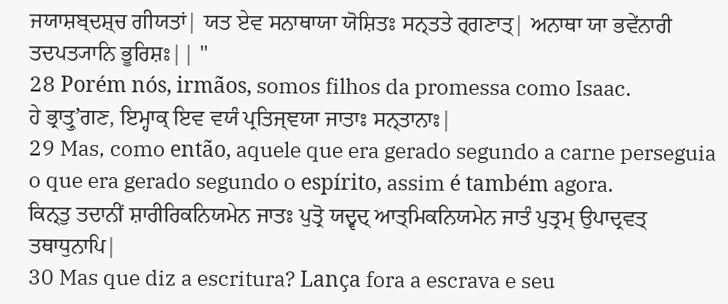ਜਯਾਸ਼ਬ੍ਦਸ਼੍ਚ ਗੀਯਤਾਂ| ਯਤ ਏਵ ਸਨਾਥਾਯਾ ਯੋਸ਼ਿਤਃ ਸਨ੍ਤਤੇ ਰ੍ਗਣਾਤ੍| ਅਨਾਥਾ ਯਾ ਭਵੇਂਨਾਰੀ ਤਦਪਤ੍ਯਾਨਿ ਭੂਰਿਸ਼ਃ|| "
28 Porém nós, irmãos, somos filhos da promessa como Isaac.
ਹੇ ਭ੍ਰਾਤ੍ਰੁʼਗਣ, ਇਮ੍ਹਾਕ੍ ਇਵ ਵਯੰ ਪ੍ਰਤਿਜ੍ਞਯਾ ਜਾਤਾਃ ਸਨ੍ਤਾਨਾਃ|
29 Mas, como então, aquele que era gerado segundo a carne perseguia o que era gerado segundo o espírito, assim é também agora.
ਕਿਨ੍ਤੁ ਤਦਾਨੀਂ ਸ਼ਾਰੀਰਿਕਨਿਯਮੇਨ ਜਾਤਃ ਪੁਤ੍ਰੋ ਯਦ੍ਵਦ੍ ਆਤ੍ਮਿਕਨਿਯਮੇਨ ਜਾਤੰ ਪੁਤ੍ਰਮ੍ ਉਪਾਦ੍ਰਵਤ੍ ਤਥਾਧੁਨਾਪਿ|
30 Mas que diz a escritura? Lança fora a escrava e seu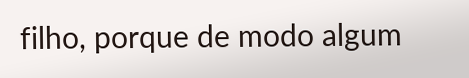filho, porque de modo algum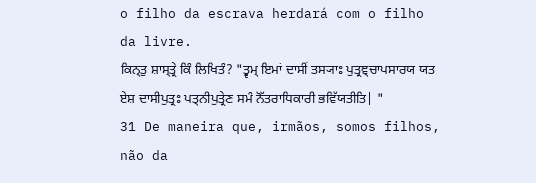o filho da escrava herdará com o filho da livre.
ਕਿਨ੍ਤੁ ਸ਼ਾਸ੍ਤ੍ਰੇ ਕਿੰ ਲਿਖਿਤੰ? "ਤ੍ਵਮ੍ ਇਮਾਂ ਦਾਸੀਂ ਤਸ੍ਯਾਃ ਪੁਤ੍ਰਞ੍ਚਾਪਸਾਰਯ ਯਤ ਏਸ਼ ਦਾਸੀਪੁਤ੍ਰਃ ਪਤ੍ਨੀਪੁਤ੍ਰੇਣ ਸਮੰ ਨੋੱਤਰਾਧਿਕਾਰੀ ਭਵਿੱਯਤੀਤਿ| "
31 De maneira que, irmãos, somos filhos, não da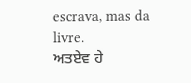escrava, mas da livre.
ਅਤਏਵ ਹੇ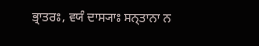ਭ੍ਰਾਤਰਃ, ਵਯੰ ਦਾਸ੍ਯਾਃ ਸਨ੍ਤਾਨਾ ਨ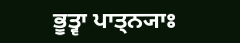ਭੂਤ੍ਵਾ ਪਾਤ੍ਨ੍ਯਾਃ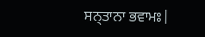ਸਨ੍ਤਾਨਾ ਭਵਾਮਃ|